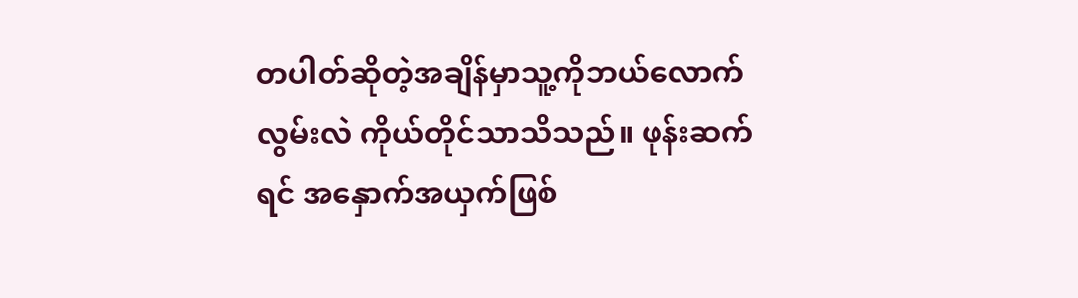တပါတ်ဆိုတဲ့အချိန်မှာသူ့ကိုဘယ်လောက်လွမ်းလဲ ကိုယ်တိုင်သာသိသည်။ ဖုန်းဆက်ရင် အနှောက်အယှက်ဖြစ်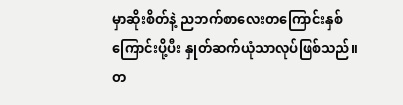မှာဆိုးစိတ်နဲ့ ညဘက်စာလေးတကြောင်းနှစ်ကြောင်းပို့ပီး နှုတ်ဆက်ယုံသာလုပ်ဖြစ်သည်။
တ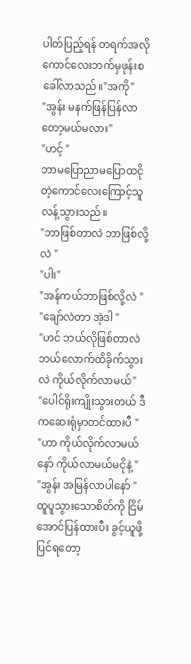ပါတ်ပြည့်ရန် တရက်အလို
ကောင်လေးဘက်မှဖုန်းစခေါ်လာသည်။"အကို"
"အွန်း မနက်ဖြန်ပြန်လာတော့မယ်မလား"
"ဟင့် "
ဘာမပြောညာမပြောထငိုတဲ့ကောင်လေးကြောင့်သူလန့်သွားသည်။
"ဘာဖြစ်တာလဲ ဘာဖြစ်လို့လဲ "
"ပါး"
"အန်ကယ်ဘာဖြစ်လို့လဲ "
"ချော်လဲတာ အဲ့ဒါ "
"ဟင် ဘယ်လိုဖြစ်တာလဲ ဘယ်လောက်ထိခိုက်သွားလဲ ကိုယ်လိုက်လာမယ်"
"ပေါင်ရိုးကျိုးသွားတယ် ဒီကဆေးရုံမှာတင်ထားပီ "
"ဟာ ကိုယ်လိုက်လာမယ်နော် ကိုယ်လာမယ်မငိုနဲ့ "
"အွန်း အမြန်လာပါနော် "
ထူပူသွားသောစိတ်ကို ငြိမ်အောင်ပြန်ထားပီး ခွင့်ယူဖို့ပြင်ရတော့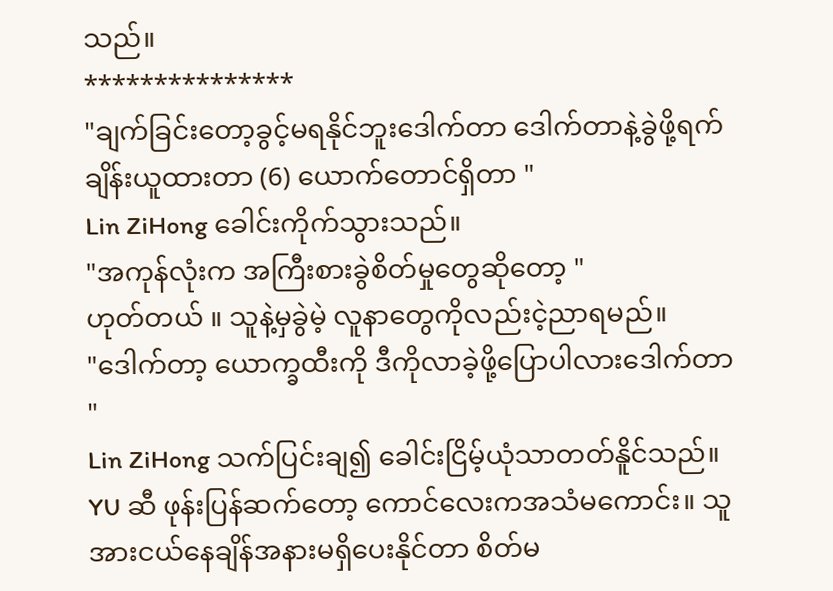သည်။
***************
"ချက်ခြင်းတော့ခွင့်မရနိုင်ဘူးဒေါက်တာ ဒေါက်တာနဲ့ခွဲဖို့ရက်ချိန်းယူထားတာ (6) ယောက်တောင်ရှိတာ "
Lin ZiHong ခေါင်းကိုက်သွားသည်။
"အကုန်လုံးက အကြီးစားခွဲစိတ်မှုတွေဆိုတော့ "
ဟုတ်တယ် ။ သူနဲ့မှခွဲမဲ့ လူနာတွေကိုလည်းငဲ့ညာရမည်။
"ဒေါက်တာ့ ယောက္ခထီးကို ဒီကိုလာခဲ့ဖို့ပြောပါလားဒေါက်တာ "
Lin ZiHong သက်ပြင်းချ၍ ခေါင်းငြိမ့်ယုံသာတတ်နိူင်သည်။
YU ဆီ ဖုန်းပြန်ဆက်တော့ ကောင်လေးကအသံမကောင်း။ သူအားငယ်နေချိန်အနားမရှိပေးနိုင်တာ စိတ်မ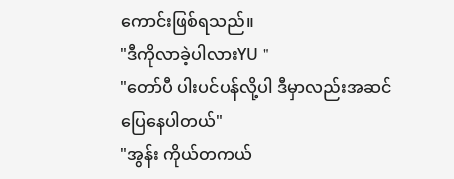ကောင်းဖြစ်ရသည်။
"ဒီကိုလာခဲ့ပါလားYU "
"တော်ပီ ပါးပင်ပန်လို့ပါ ဒီမှာလည်းအဆင်ပြေနေပါတယ်"
"အွန်း ကိုယ်တကယ်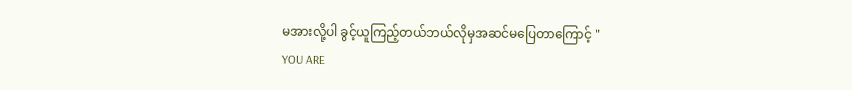မအားလို့ပါ ခွင့်ယူကြည့်တယ်ဘယ်လိုမှအဆင်မပြေတာကြောင့် "
YOU ARE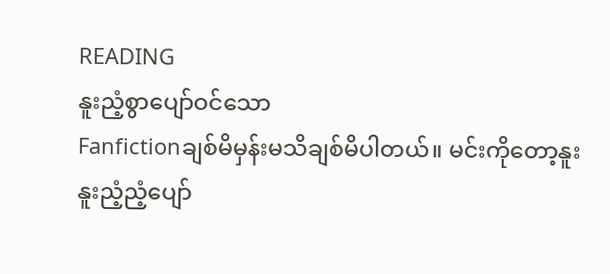READING
နူးညံ့စွာပျော်ဝင်သော
Fanfictionချစ်မိမှန်းမသိချစ်မိပါတယ်။ မင်းကိုတော့နူးနူးညံ့ညံ့ပျော်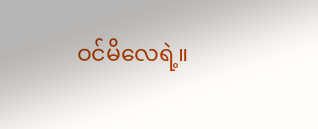ဝင်မိလေရဲ့။